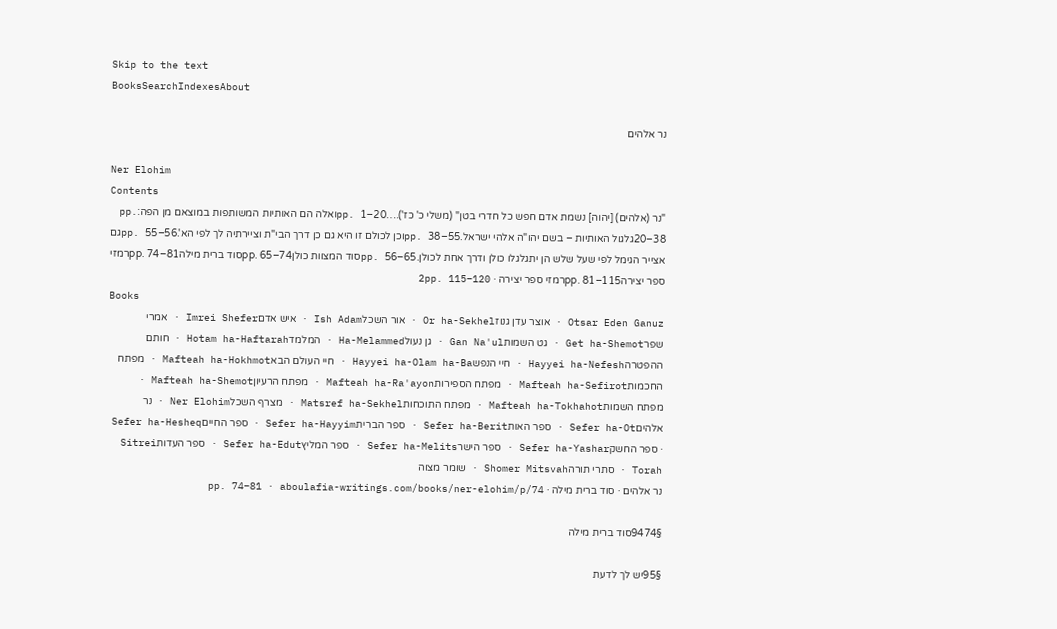Skip to the text
BooksSearchIndexesAbout

נר אלהים

Ner Elohim
Contents
"נר (אלהים) [יהוה] נשמת אדם חפש כל חדרי בטן" (משלי כ' כז').…pp. 1–20ואלה הם האותיות המשותפות במוצאם מן הפה:pp. 20–38גלגול האותיות – בשם יהו"ה אלהי ישראל.pp. 38–55וכן לכולם זו היא גם כן דרך הבי"ת וציירתיה לך לפי הא'.pp. 55–56גם אצייר הגימל לפי שעל שלש הן יתגלגלו כולן ודרך אחת לכולן.pp. 56–65סוד המצוות כולןpp. 65–74סוד ברית מילהpp. 74–81רמזי ספר יצירהpp. 81–115רמזי ספר יצירה · 2pp. 115–120
Books
Otsar Eden Ganuz · אוצר עדן גנוזOr ha-Sekhel · אור השכלIsh Adam · איש אדםImrei Shefer · אמרי שפרGet ha-Shemot · גט השמותGan Na'ul · גן נעולHa-Melammed · המלמדHotam ha-Haftarah · חותם ההפטרהHayyei ha-Nefesh · חיי הנפשHayyei ha-Olam ha-Ba · חיי העולם הבאMafteah ha-Hokhmot · מפתח החכמותMafteah ha-Sefirot · מפתח הספירותMafteah ha-Ra'ayon · מפתח הרעיוןMafteah ha-Shemot · מפתח השמותMafteah ha-Tokhahot · מפתח התוכחותMatsref ha-Sekhel · מצרף השכלNer Elohim · נר אלהיםSefer ha-Ot · ספר האותSefer ha-Berit · ספר הבריתSefer ha-Hayyim · ספר החייםSefer ha-Hesheq · ספר החשקSefer ha-Yashar · ספר הישרSefer ha-Melits · ספר המליץSefer ha-Edut · ספר העדותSitrei Torah · סתרי תורהShomer Mitsvah · שומר מצוה
נר אלהים · סוד ברית מילה · pp. 74–81 · aboulafia-writings.com/books/ner-elohim/p/74

§9474סוד ברית מילה

§95יש לך לדעת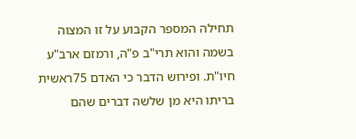תחילה המספר הקבוע על זו המצוה בשמה והוא תרי"ב פ"ה, ורמזם ארב"ע חיו"ת. ופירוש הדבר כי האדם 75ראשית בריתו היא מן שלשה דברים שהם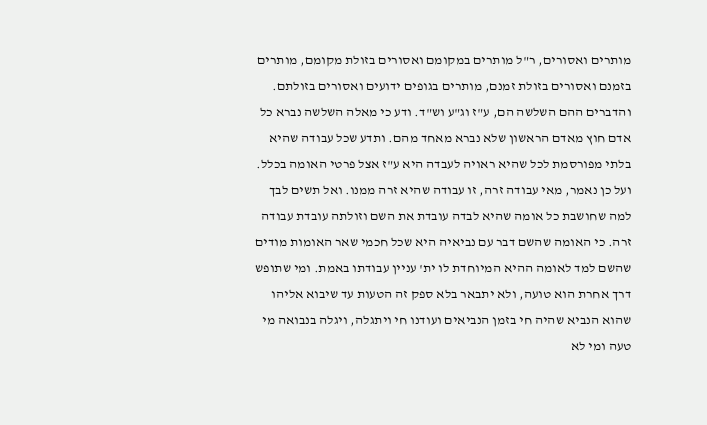מותרים ואסורים, ר"ל מותרים במקומם ואסורים בזולת מקומם, מותרים בזמנם ואסורים בזולת זמנם, מותרים בגופים ידועים ואסורים בזולתם. והדברים ההם השלשה הם, ע"ז וג"ע וש"ד. ודע כי מאלה השלשה נברא כל אדם חוץ מאדם הראשון שלא נברא מאחד מהם. ותדע שכל עבודה שהיא בלתי מפורסמת לכל שהיא ראויה לעבדה היא ע"ז אצל פרטי האומה בכלל. ועל כן נאמר, מאי עבודה זרה, זו עבודה שהיא זרה ממנו. ואל תשים לבך למה שחושבת כל אומה שהיא לבדה עובדת את השם וזולתה עובדת עבודה זרה. כי האומה שהשם דבר עם נביאיה היא שכל חכמי שאר האומות מודים שהשם למד לאומה ההיא המיוחדת לו ית' עניין עבודתו באמת. ומי שתופש דרך אחרת הוא טועה, ולא יתבאר בלא ספק זה הטעות עד שיבוא אליהו שהוא הנביא שהיה חי בזמן הנביאים ועודנו חי ויתגלה, ויגלה בנבואה מי טעה ומי לא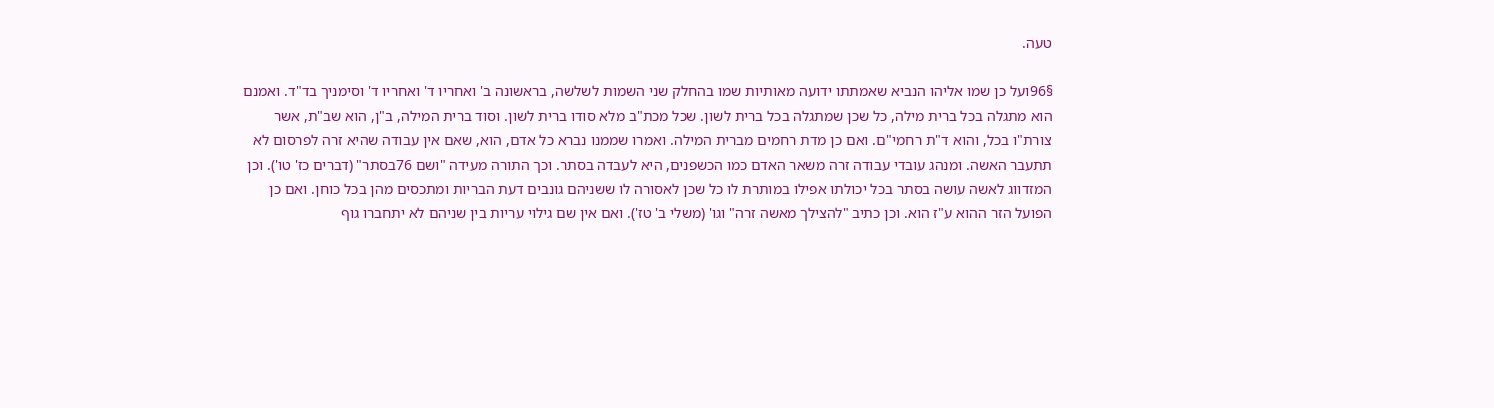טעה.

§96ועל כן שמו אליהו הנביא שאמתתו ידועה מאותיות שמו בהחלק שני השמות לשלשה, בראשונה ב' ואחריו ד' ואחריו ד' וסימניך בד"ד. ואמנם הוא מתגלה בכל ברית מילה, כל שכן שמתגלה בכל ברית לשון. שכל מכת"ב מלא סודו ברית לשון. וסוד ברית המילה, ב"ן, הוא שב"ת, אשר צורת"ו בכל, והוא ד"ת רחמי"ם. ואם כן מדת רחמים מברית המילה. ואמרו שממנו נברא כל אדם, הוא, שאם אין עבודה שהיא זרה לפרסום לא תתעבר האשה. ומנהג עובדי עבודה זרה משאר האדם כמו הכשפנים, היא לעבדה בסתר. וכך התורה מעידה "ושם 76בסתר" (דברים כז' טו'). וכן המזדווג לאשה עושה בסתר בכל יכולתו אפילו במותרת לו כל שכן לאסורה לו ששניהם גונבים דעת הבריות ומתכסים מהן בכל כוחן. ואם כן הפועל הזר ההוא ע"ז הוא. וכן כתיב "להצילך מאשה זרה" וגו' (משלי ב' טז'). ואם אין שם גילוי עריות בין שניהם לא יתחברו גוף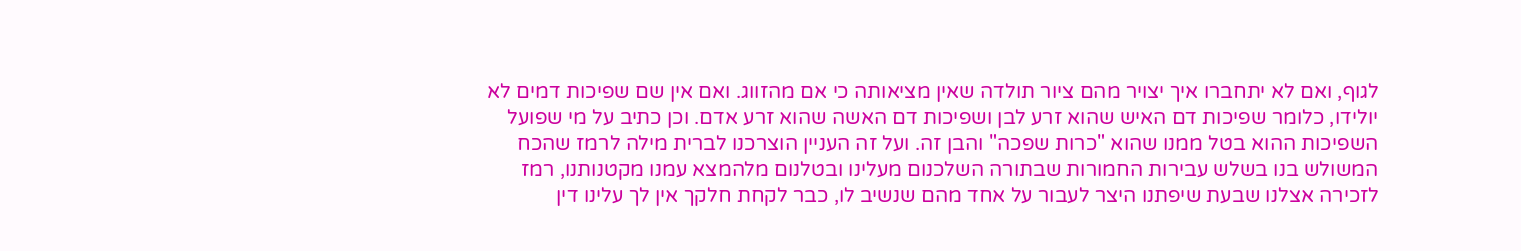לגוף, ואם לא יתחברו איך יצויר מהם ציור תולדה שאין מציאותה כי אם מהזווג. ואם אין שם שפיכות דמים לא יולידו, כלומר שפיכות דם האיש שהוא זרע לבן ושפיכות דם האשה שהוא זרע אדם. וכן כתיב על מי שפועל השפיכות ההוא בטל ממנו שהוא "כרות שפכה" והבן זה. ועל זה העניין הוצרכנו לברית מילה לרמז שהכח המשולש בנו בשלש עבירות החמורות שבתורה השלכנום מעלינו ובטלנום מלהמצא עמנו מקטנותנו, רמז לזכירה אצלנו שבעת שיפתנו היצר לעבור על אחד מהם שנשיב לו, כבר לקחת חלקך אין לך עלינו דין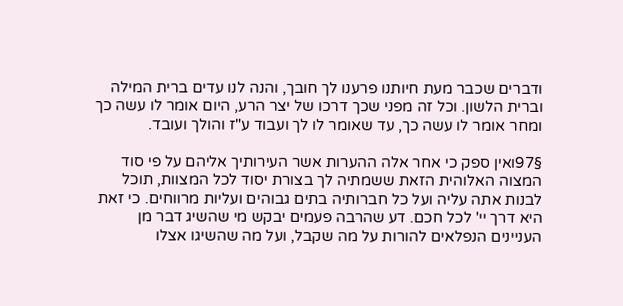ודברים שכבר מעת חיותנו פרענו לך חובך, והנה לנו עדים ברית המילה וברית הלשון. וכל זה מפני שכך דרכו של יצר הרע, היום אומר לו עשה כך ומחר אומר לו עשה כך, עד שאומר לו לך ועבוד ע"ז והולך ועובד.

§97ואין ספק כי אחר אלה ההערות אשר העירותיך אליהם על פי סוד המצוה האלוהית הזאת ששמתיה לך בצורת יסוד לכל המצוות, תוכל לבנות אתה עליה ועל כל חברותיה בתים גבוהים ועליות מרווחים. כי זאת היא דרך יי' לכל חכם. דע שהרבה פעמים יבקש מי שהשיג דבר מן העניינים הנפלאים להורות על מה שקבל, ועל מה שהשיגו אצלו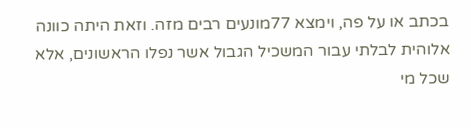בכתב או על פה, וימצא 77מונעים רבים מזה. וזאת היתה כוונה אלוהית לבלתי עבור המשכיל הגבול אשר נפלו הראשונים, אלא שכל מי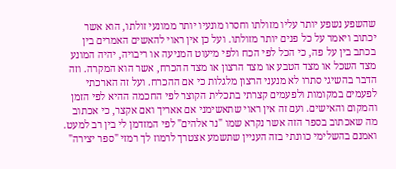שהשפע נשפע יותר עליו מזולתו וחסרו מונעיו יותר ממונעי זולתו, הוא אשר יכתוב ויאמר על כל פנים יותר מזולתו. ועל כן אין ראוי להאשים האמרים בין בכתב בין על פה, כי הכל לפי הכח ולפי מיעוט המניעה או ריבויה, יהיה המונע מצד השכל או מצד הטבע או מצד הרצון או מצד ההכרח, אשר הוא המקרה. וזה הדבר בהשיגי סתרו לא מנעני הרצון מלגלות כי אם ההכרח. ועל זה הארכתי לפעמים במקומות ולפעמים קצרתי בתכלית הקוצר לפי החכמה ההיא לפי הזמן והמקום והאישים. ועם זה אין ראוי שתאשימני אם אאריך ואם אקצר, כי אכתוב מה שאכתוב בספר הזה אשר נקרא שמו "נר אלהים" לפי המזדמן לי בין רב למעט. ואמנם בהשלימי כוונתי בזה העניין שתשמע אצטרך לרמוז לך רמזי "ספר יצירה"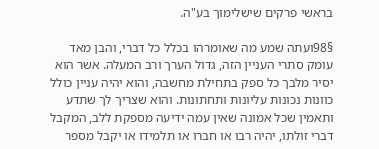בראשי פרקים שישלימוך בע"ה.

§98ועתה שמע מה שאומרהו בכלל כל דברי, והבן מאד עומק סתרי העניין הזה, גדול הערך ורב המעלה. אשר הוא יסיר מלבך כל ספק בתחילת מחשבה, והוא יהיה עניין כולל כוונות נכונות עליונות ותחתונות. והוא שצריך לך שתדע ותאמין שכל אמונה שאין עמה ידיעה מספקת ללב, המקבל דברי זולתו, יהיה רבו או חברו או תלמידו או יקבל מספר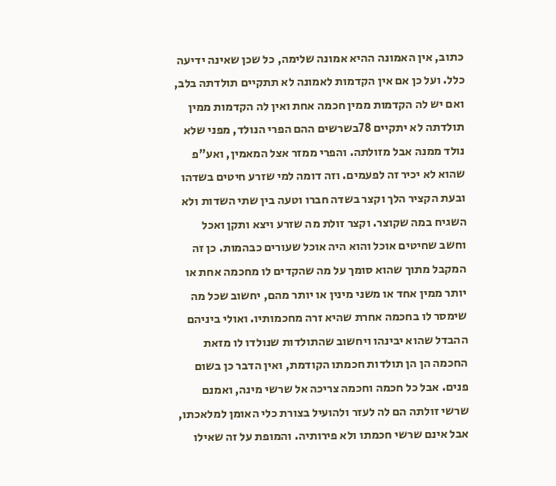כתוב, אין האמונה ההיא אמונה שלימה, כל שכן שאינה ידיעה כלל. ועל כן אם אין הקדמות לאמונה לא תתקיים תולדתה בלב, ואם יש לה הקדמות ממין חכמה אחת ואין לה הקדמות ממין תולדתה לא יתקיים 78בשרשים ההם הפרי הנולד, מפני שלא נולד ממנה אבל מזולתה. והפרי ממזר אצל המאמין, ואע"פ שהוא לא יכיר זה לפעמים. וזה דומה למי שזרע חיטים בשדהו ובעת הקציר הלך וקצר בשדה חברו וטעה בין שתי השדות ולא השגיח במה שקוצר. וקצר זולת מה שזרע ויצא ותקן ואכל וחשב שחיטים אוכל והוא היה אוכל שעורים כבהמות. כן זה המקבל מתוך שהוא סומך על מה שהקדים לו מחכמה אחת או יותר ממין אחד או משני מינין או יותר מהם, יחשוב שכל מה שימסר לו בחכמה אחרת שהיא זרה מחכמותיו. ואולי ביניהם ההבדל שהוא יבינהו ויחשוב שהתולדות שנולדו לו מזאת החכמה הן הן תולדות חכמתו הקודמת, ואין הדבר כן בשום פנים. אבל כל חכמה וחכמה צריכה אל שרשי מינה, ואמנם שרשי זולתה הם לה לעזר ולהועיל בצורת כלי האומן למלאכתו, אבל אינם שרשי חכמתו ולא פירותיה. והמופת על זה שאילו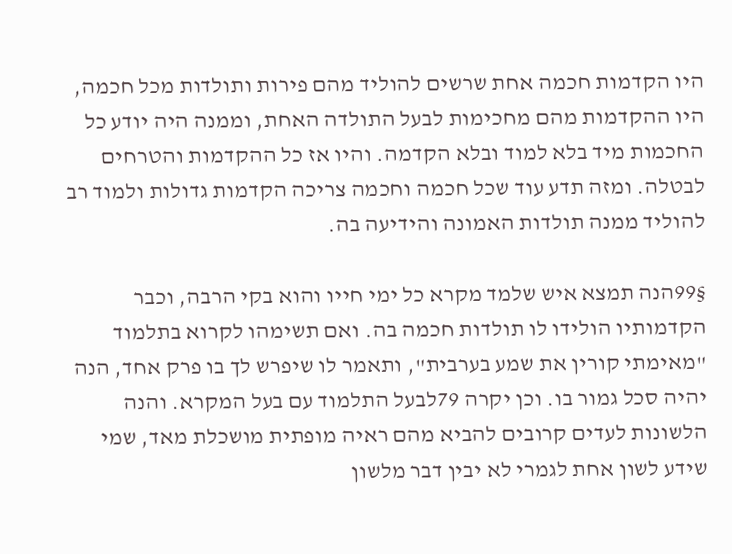היו הקדמות חכמה אחת שרשים להוליד מהם פירות ותולדות מכל חכמה, היו ההקדמות מהם מחכימות לבעל התולדה האחת, וממנה היה יודע כל החכמות מיד בלא למוד ובלא הקדמה. והיו אז כל ההקדמות והטרחים לבטלה. ומזה תדע עוד שכל חכמה וחכמה צריכה הקדמות גדולות ולמוד רב להוליד ממנה תולדות האמונה והידיעה בה.

§99הנה תמצא איש שלמד מקרא כל ימי חייו והוא בקי הרבה, וכבר הקדמותיו הולידו לו תולדות חכמה בה. ואם תשימהו לקרוא בתלמוד "מאימתי קורין את שמע בערבית", ותאמר לו שיפרש לך בו פרק אחד, הנה יהיה סכל גמור בו. וכן יקרה 79לבעל התלמוד עם בעל המקרא. והנה הלשונות לעדים קרובים להביא מהם ראיה מופתית מושכלת מאד, שמי שידע לשון אחת לגמרי לא יבין דבר מלשון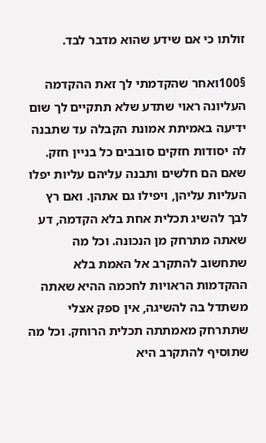זולתו כי אם שידע שהוא מדבר לבד.

§100ואחר שהקדמתי לך זאת ההקדמה העליונה ראוי שתדע שלא תתקיים לך שום ידיעה באמיתת אמונת הקבלה עד שתבנה לה יסודות חזקים סובבים כל בניין חזק. שאם הם חלשים ותבנה עליהם עליות יפלו העליות עליהן, ויפילו גם אתהן. ואם רץ לבך להשיג תכלית אחת בלא הקדמה, דע שאתה מתרחק מן הנכונה. וכל מה שתחשוב להתקרב אל האמת בלא ההקדמות הראויות לחכמה ההיא שאתה משתדל בה להשיגה, אין ספק אצלי שתתרחק מאמתתה תכלית הרוחק. וכל מה שתוסיף להתקרב היא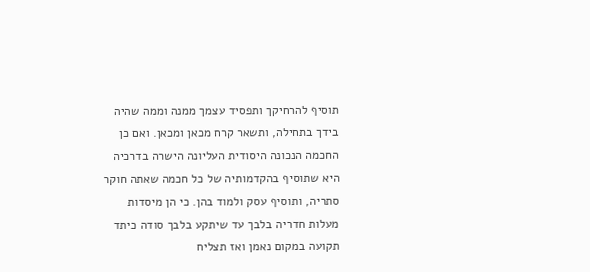תוסיף להרחיקך ותפסיד עצמך ממנה וממה שהיה בידך בתחילה, ותשאר קרח מכאן ומכאן. ואם כן החכמה הנכונה היסודית העליונה הישרה בדרכיה היא שתוסיף בהקדמותיה של כל חכמה שאתה חוקר סתריה, ותוסיף עסק ולמוד בהן. כי הן מיסדות מעלות חדריה בלבך עד שיתקע בלבך סודה כיתד תקועה במקום נאמן ואז תצליח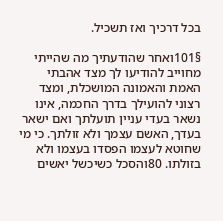בכל דרכיך ואז תשכיל.

§101ואחר שהודעתיך מה שהייתי מחוייב להודיעו לך מצד אהבתי האמת והאמונה המושכלת, ומצד רצוני להועילך בדרך החכמה, אינו נשאר בעדי עניין תועלתך ואם ישאר בעדך, האשם עצמך ולא זולתך. כי מי שחוטא לעצמו הפסדו בעצמו ולא בזולתו. 80והסכל כשיכשל יאשים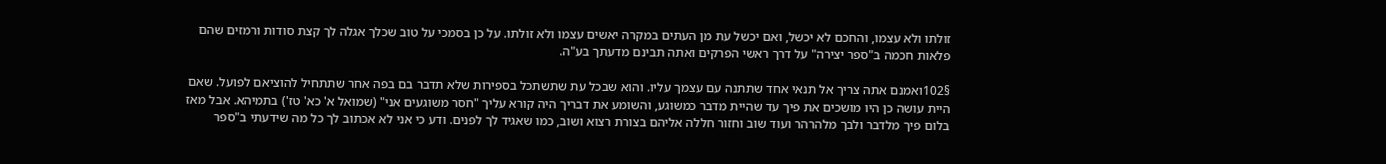זולתו ולא עצמו, והחכם לא יכשל, ואם יכשל עת מן העתים במקרה יאשים עצמו ולא זולתו. על כן בסמכי על טוב שכלך אגלה לך קצת סודות ורמזים שהם פלאות חכמה ב"ספר יצירה" על דרך ראשי הפרקים ואתה תבינם מדעתך בע"ה.

§102ואמנם אתה צריך אל תנאי אחד שתתנה עם עצמך עליו. והוא שבכל עת שתשתכל בספירות שלא תדבר בם בפה אחר שתתחיל להוציאם לפועל. שאם היית עושה כן היו מושכים את פיך עד שהיית מדבר כמשוגע, והשומע את דבריך היה קורא עליך "חסר משוגעים אני" (שמואל א' כא' טז') בתמיהא. אבל מאז בלום פיך מלדבר ולבך מלהרהר ועוד שוב וחזור חללה אליהם בצורת רצוא ושוב, כמו שאגיד לך לפנים. ודע כי אני לא אכתוב לך כל מה שידעתי ב"ספר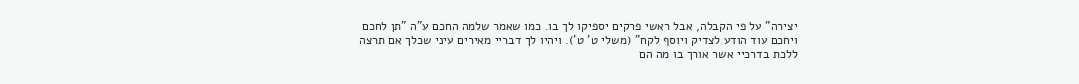יצירה" על פי הקבלה, אבל ראשי פרקים יספיקו לך בו. כמו שאמר שלמה החכם ע"ה "תן לחכם ויחכם עוד הודע לצדיק ויוסף לקח" (משלי ט' ט'). ויהיו לך דבריי מאירים עיני שכלך אם תרצה ללכת בדרכיי אשר אורך בו מה הם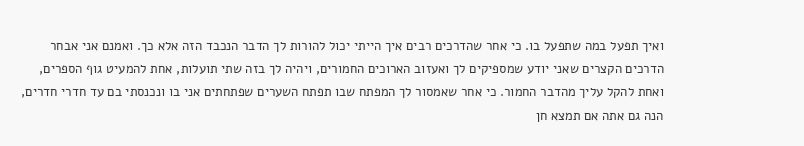ואיך תפעל במה שתפעל בו. כי אחר שהדרכים רבים איך הייתי יכול להורות לך הדבר הנכבד הזה אלא כך. ואמנם אני אבחר הדרכים הקצרים שאני יודע שמספיקים לך ואעזוב הארוכים החמורים, ויהיה לך בזה שתי תועלות, אחת להמעיט גוף הספרים, ואחת להקל עליך מהדבר החמור. כי אחר שאמסור לך המפתח שבו תפתח השערים שפתחתים אני בו ונכנסתי בם עד חדרי חדרים, הנה גם אתה אם תמצא חן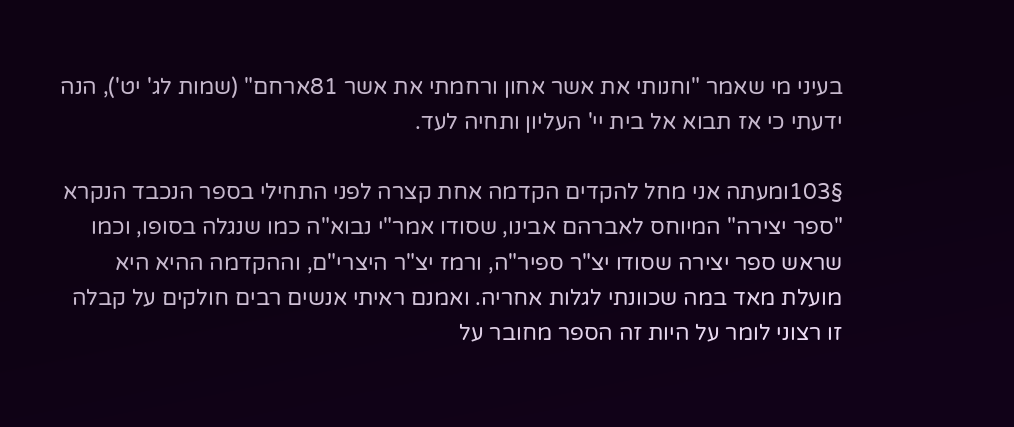בעיני מי שאמר "וחנותי את אשר אחון ורחמתי את אשר 81ארחם" (שמות לג' יט'), הנה ידעתי כי אז תבוא אל בית יי' העליון ותחיה לעד.

§103ומעתה אני מחל להקדים הקדמה אחת קצרה לפני התחילי בספר הנכבד הנקרא "ספר יצירה" המיוחס לאברהם אבינו, שסודו אמר"י נבוא"ה כמו שנגלה בסופו, וכמו שראש ספר יצירה שסודו יצ"ר ספיר"ה, ורמז יצ"ר היצרי"ם, וההקדמה ההיא היא מועלת מאד במה שכוונתי לגלות אחריה. ואמנם ראיתי אנשים רבים חולקים על קבלה זו רצוני לומר על היות זה הספר מחובר על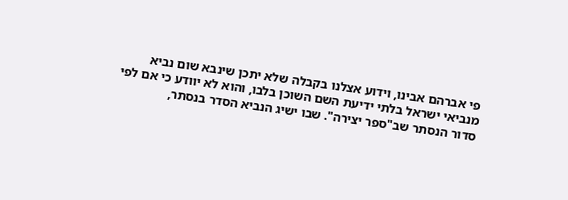פי אברהם אבינו, וידוע אצלנו בקבלה שלא יתכן שינבא שום נביא מנביאי ישראל בלתי ידיעת השם השוכן בלבו, והוא לא יוודע כי אם לפי סדור הנסתר שב"ספר יצירה". שבו ישיג הנביא הסדר בנסתר,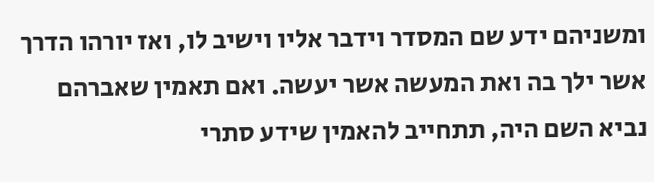ומשניהם ידע שם המסדר וידבר אליו וישיב לו, ואז יורהו הדרך אשר ילך בה ואת המעשה אשר יעשה. ואם תאמין שאברהם נביא השם היה, תתחייב להאמין שידע סתרי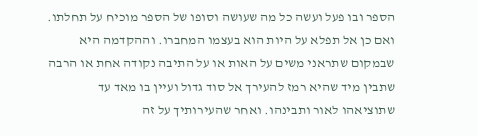הספר ובו פעל ועשה כל מה שעושה וסופו של הספר מוכיח על תחלתו. ואם כן אל תפלא על היות הוא בעצמו המחברו. וההקדמה היא שבמקום שתראני משים על האות או על התיבה נקודה אחת או הרבה שתבין מיד שהיא רמז להעירך אל סוד גדול ועיין בו מאד עד שתוציאהו לאור ותבינהו. ואחר שהעירותיך על זה